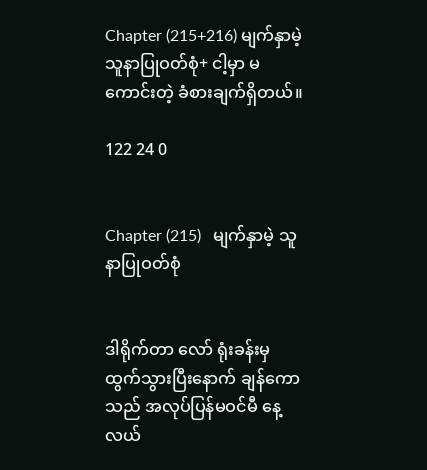Chapter (215+216) မျက်နှာမဲ့ သူနာပြုဝတ်စုံ+ ငါ့မှာ မကောင်းတဲ့ ခံစားချက်ရှိတယ်။

122 24 0


Chapter (215)   မျက်နှာမဲ့ သူနာပြုဝတ်စုံ


ဒါရိုက်တာ လော် ရုံးခန်းမှ ထွက်သွားပြီးနောက် ချန်ကော သည် အလုပ်ပြန်မဝင်မီ နေ့လယ်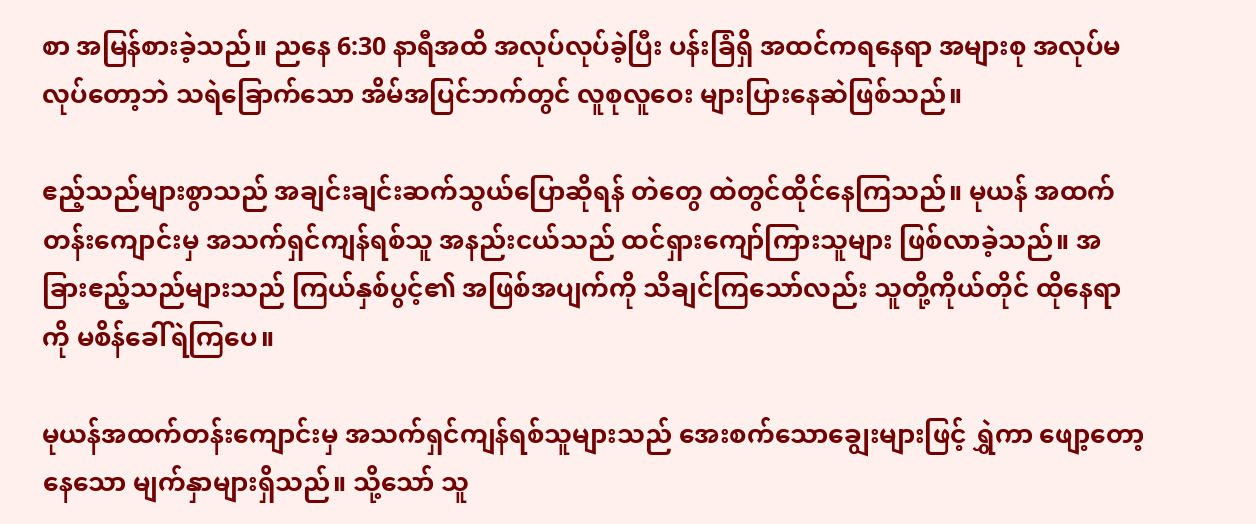စာ အမြန်စားခဲ့သည်။ ညနေ 6:30 နာရီအထိ အလုပ်လုပ်ခဲ့ပြီး ပန်းခြံရှိ အထင်ကရနေရာ အများစု အလုပ်မလုပ်တော့ဘဲ သရဲခြောက်သော အိမ်အပြင်ဘက်တွင် လူစုလူဝေး များပြားနေဆဲဖြစ်သည်။

ဧည့်သည်များစွာသည် အချင်းချင်းဆက်သွယ်ပြောဆိုရန် တဲတွေ ထဲတွင်ထိုင်နေကြသည်။ မုယန် အထက်တန်းကျောင်းမှ အသက်ရှင်ကျန်ရစ်သူ အနည်းငယ်သည် ထင်ရှားကျော်ကြားသူများ ဖြစ်လာခဲ့သည်။ အခြားဧည့်သည်များသည် ကြယ်နှစ်ပွင့်၏ အဖြစ်အပျက်ကို သိချင်ကြသော်လည်း သူတို့ကိုယ်တိုင် ထိုနေရာကို မစိန်ခေါ်ရဲကြပေ။

မုယန်အထက်တန်းကျောင်းမှ အသက်ရှင်ကျန်ရစ်သူများသည် အေးစက်သောချွေးများဖြင့် ရွှဲကာ ဖျော့တော့ နေသော မျက်နှာများရှိသည်။ သို့သော် သူ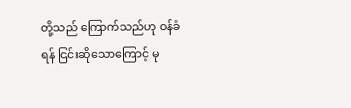တို့သည် ကြောက်သည်ဟု ဝန်ခံရန် ငြင်းဆိုသောကြောင့် မု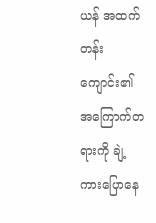ယန် အထက်တန်းကျောင်း၏ အကြောက်တရားကို ချဲ့ကားပြောနေ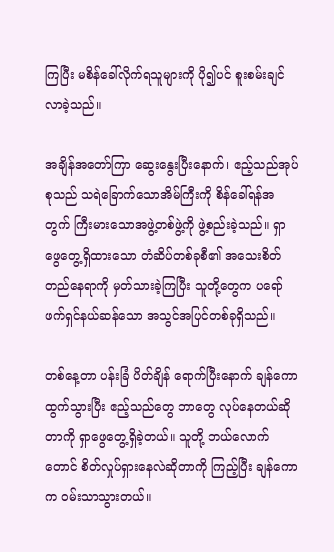ကြပြီး မစိန်ခေါ်လိုက်ရသူများကို ပို၍ပင် စူးစမ်းချင်လာခဲ့သည်။

အချိန်အတော်ကြာ ဆွေးနွေးပြီးနောက်၊ ဧည့်သည်အုပ်စုသည် သရဲခြောက်သောအိမ်ကြီးကို စိန်ခေါ်ရန်အတွက် ကြီးမားသောအဖွဲ့တစ်ဖွဲ့ကို ဖွဲ့စည်းခဲ့သည်။ ရှာဖွေတွေ့ရှိထားသော တံဆိပ်တစ်ခုစီ၏ အသေးစိတ် တည်နေရာကို မှတ်သားခဲ့ကြပြီး သူတို့တွေက ပရော်ဖက်ရှင်နယ်ဆန်သော အသွင်အပြင်တစ်ခုရှိသည်။

တစ်နေ့တာ ပန်းခြံ ပိတ်ချိန် ရောက်ပြီးနောက် ချန်ကော ထွက်သွားပြီး ဧည့်သည်တွေ ဘာတွေ လုပ်နေတယ်ဆိုတာကို ရှာဖွေတွေ့ရှိခဲ့တယ်။ သူတို့ ဘယ်လောက်တောင် စိတ်လှုပ်ရှားနေလဲဆိုတာကို ကြည့်ပြီး ချန်ကော က ဝမ်းသာသွားတယ်။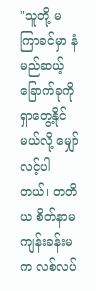"သူတို့ မကြာခင်မှာ နံမည်ဆယ့်ခြောက်ခုကို ရှာတွေ့နိုင်မယ်လို့ မျှော်လင့်ပါတယ်၊ တတိယ စိတ်နာမကျန်းခန်းမ  က လစ်လပ်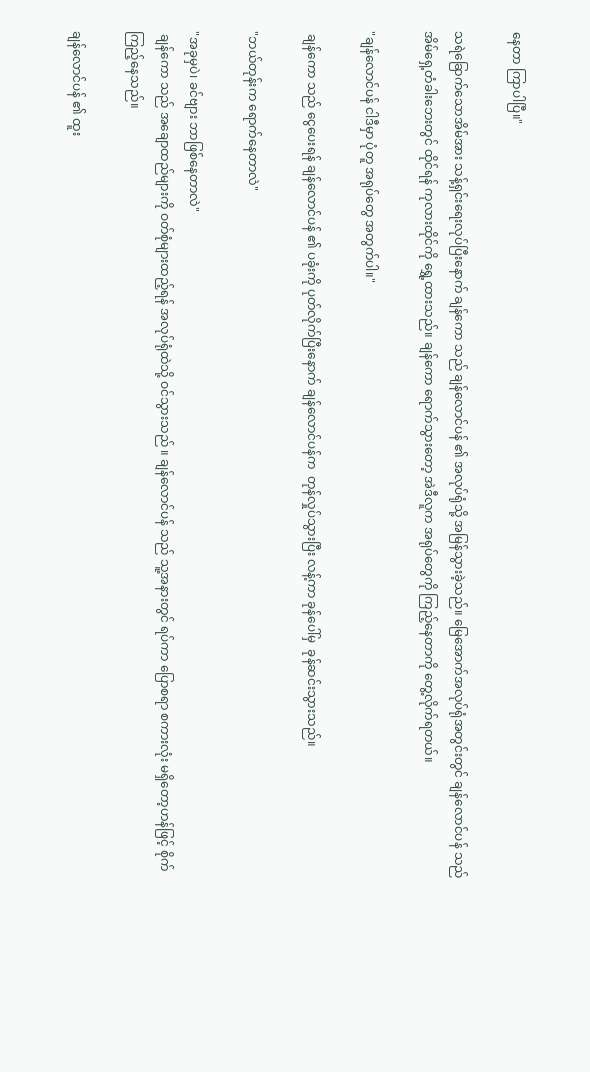နေတာ ကြာပါပြီ။"

သရဲခြောက်သောအိမ်အား သန့်ရှင်းရေးလုပ်ပြီးနောက် ချန်ကော သည် ချန်လောင်ပန် ၏ အလုပ်ရုံသို့ အမြန်သွားခဲ့သည်။ မြေအောက်အလုပ်ရုံအတွင်းတွင် ချန်လောင်ပန် သည် အိမ်ရှေ့တံခါးဘေးတွင် ထိုင်ရန် ကုလားထိုင်ကို ရွှေ့ထားသည်။ ချန်ကော ရောက်သွားတော့ အဲဒီလူက အရုပ်တွေကို ကြည့်နေတာကို တွေ့လိုက်ရတယ်။

"ချန်လောင်ပန် ငါဒီမှာ ပုံတူ အရုပ်တွေ အတွက်ပါ။"

 ချန်ကော သည် ငွေပေးရန် ချန်လောင်ပန် ၏ ပခုံးကို ပုတ်လိုက်ပြီးနောက် ချန်လောင်ပန်က  တုန်လှုပ်သွားပြီး လန့်ကာ ခုန်ပေါ်မှ  ခုန်ဆင်းသွားသည်။

"ဘယ်တုန်းက ရောက်နေတာလဲ"

"အခုမှပဲ၊ ခင်ဗျား ဘာဖြစ်နေတာလဲ"
 ချန်ကော သည် အချောထည်များကို ဝတ်စုံများထည့်ရန် အလုပ်ရုံထဲသို့ ဝင်သွားသည် ။ ချန်လောင်ပန် သည် သူ့အနားတွင် ရပ်ကာ ပြောစရာ စကားလုံး မရှိတော့ဟန်ဖြင့် စိုက်ကြည့်နေသည်။

ချန်လောင်ပန် ၏ ထူး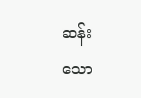ဆန်းသော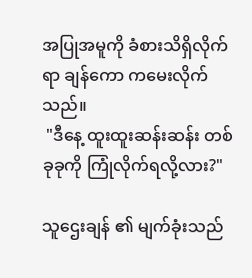အပြုအမူကို ခံစားသိရှိလိုက်ရာ ချန်ကော ကမေးလိုက်သည်။
 "ဒီနေ့ ထူးထူးဆန်းဆန်း တစ်ခုခုကို ကြုံလိုက်ရလို့လား?"

သူဌေးချန် ၏ မျက်ခုံးသည်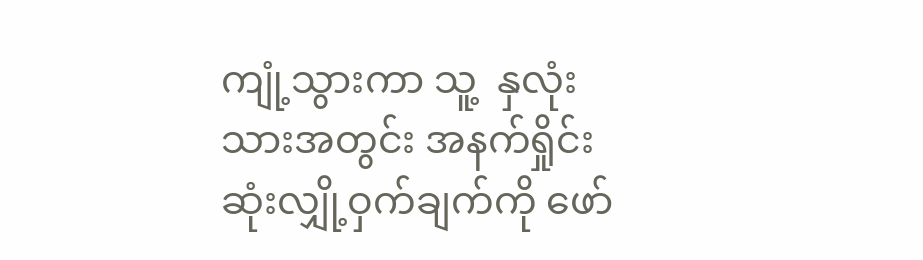ကျုံ့သွားကာ သူ့  နှလုံးသားအတွင်း အနက်ရှိုင်းဆုံးလျှို့ဝှက်ချက်ကို ဖော်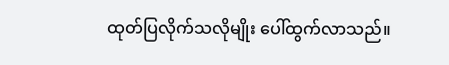ထုတ်ပြလိုက်သလိုမျိုး ပေါ်ထွက်လာသည်။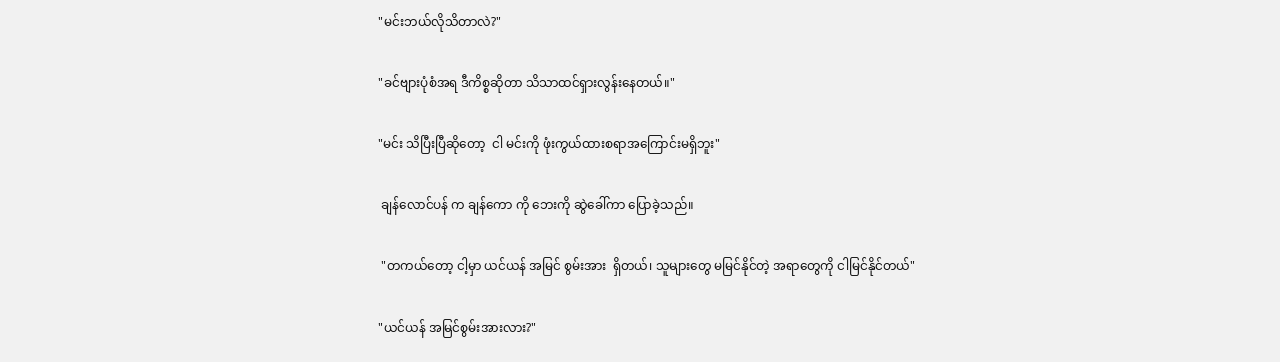"မင်းဘယ်လိုသိတာလဲ?"

"ခင်ဗျားပုံစံအရ ဒီကိစ္စဆိုတာ သိသာထင်ရှားလွန်းနေတယ်။"

"မင်း သိပြီးပြီဆိုတော့  ငါ မင်းကို ဖုံးကွယ်ထားစရာအကြောင်းမရှိဘူး"

 ချန်လောင်ပန် က ချန်ကော ကို ဘေးကို ဆွဲခေါ်ကာ ပြောခဲ့သည်။

 "တကယ်တော့ ငါ့မှာ ယင်ယန် အမြင် စွမ်းအား  ရှိတယ်၊ သူများတွေ မမြင်နိုင်တဲ့ အရာတွေကို ငါမြင်နိုင်တယ်"

"ယင်ယန် အမြင်စွမ်းအားလား?"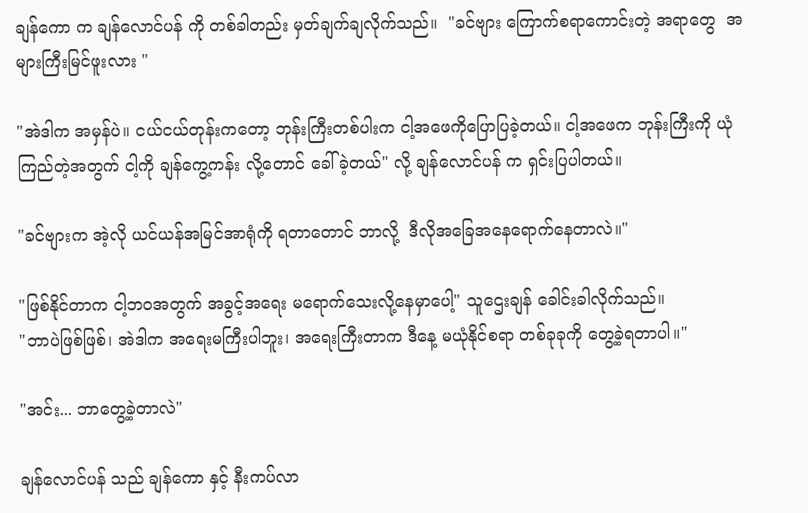ချန်ကော က ချန်လောင်ပန် ကို တစ်ခါတည်း မှတ်ချက်ချလိုက်သည်။  "ခင်ဗျား ကြောက်စရာကောင်းတဲ့ အရာတွေ  အများကြီးမြင်ဖူးလား "

"အဲဒါက အမှန်ပဲ။ ငယ်ငယ်တုန်းကတော့ ဘုန်းကြီးတစ်ပါးက ငါ့အဖေကိုပြောပြခဲ့တယ်။ ငါ့အဖေက ဘုန်းကြီးကို ယုံကြည်တဲ့အတွက် ငါ့ကို ချန်ကွေ့ကန်း လို့တောင် ခေါ်ခဲ့တယ်" လို့ ချန်လောင်ပန် က ရှင်းပြပါတယ်။

"ခင်ဗျားက အဲ့လို ယင်ယန်အမြင်အာရုံကို ရတာတောင် ဘာလို့  ဒီလိုအခြေအနေရောက်နေတာလဲ။"

"ဖြစ်နိုင်တာက ငါ့ဘဝအတွက် အခွင့်အရေး မရောက်သေးလို့နေမှာပေါ့" သူဌေးချန် ခေါင်းခါလိုက်သည်။
"ဘာပဲဖြစ်ဖြစ်၊ အဲဒါက အရေးမကြီးပါဘူး၊ အရေးကြီးတာက ဒီနေ့ မယုံနိုင်စရာ တစ်ခုခုကို တွေ့ခဲ့ရတာပါ။"

"အင်း... ဘာတွေ့ခဲ့တာလဲ"

ချန်လောင်ပန် သည် ချန်ကော နှင့် နီးကပ်လာ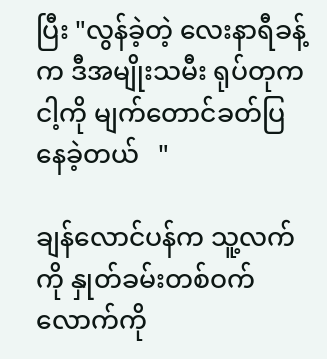ပြီး "လွန်ခဲ့တဲ့ လေးနာရီခန့်က ဒီအမျိုးသမီး ရုပ်တုက  ငါ့ကို မျက်တောင်ခတ်ပြနေခဲ့တယ်   "

ချန်လောင်ပန်က သူ့လက်ကို နှုတ်ခမ်းတစ်ဝက်လောက်ကို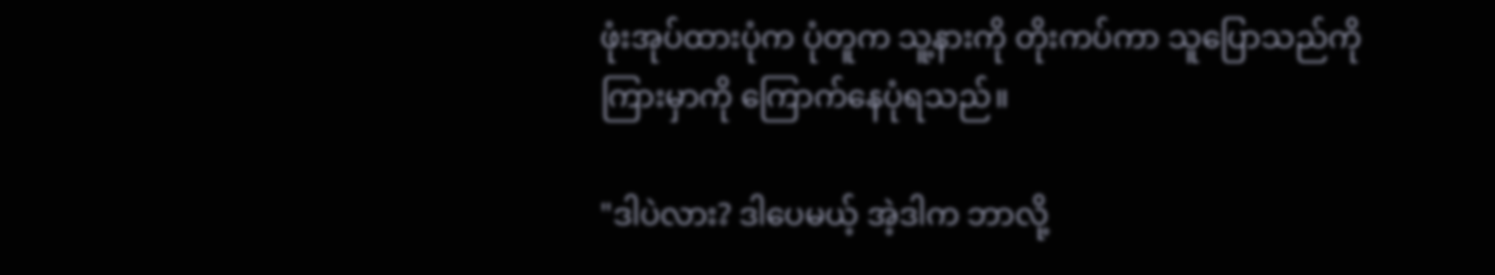ဖုံးအုပ်ထားပုံက ပုံတူက သူ့နားကို တိုးကပ်ကာ သူပြောသည်ကို ကြားမှာကို ကြောက်နေပုံရသည်။

"ဒါပဲလား? ဒါပေမယ့် အဲ့ဒါက ဘာလို့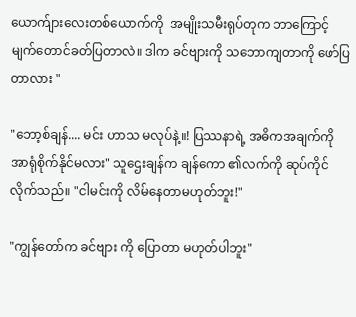ယောက်ျားလေးတစ်ယောက်ကို  အမျိုးသမီးရုပ်တုက ဘာကြောင့် မျက်တောင်ခတ်ပြတာလဲ။ ဒါက ခင်ဗျားကို သဘောကျတာကို ဖော်ပြတာလား "

"ဘော့စ်ချန်.... မင်း ဟာသ မလုပ်နဲ့။! ပြဿနာရဲ့ အဓိကအချက်ကို အာရုံစိုက်နိုင်မလား" သူဌေးချန်က ချန်ကော ၏လက်ကို ဆုပ်ကိုင်လိုက်သည်။ "ငါမင်းကို လိမ်နေတာမဟုတ်ဘူး!"

"ကျွန်တော်က ခင်ဗျား ကို ပြောတာ မဟုတ်ပါဘူး"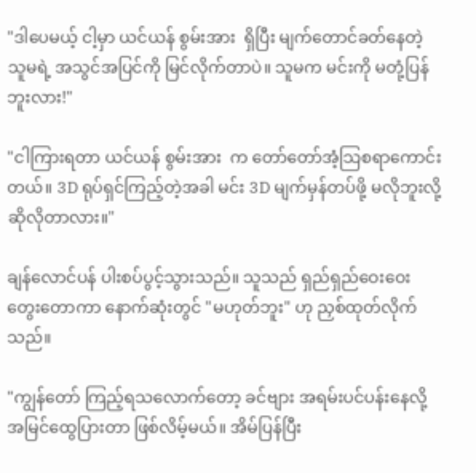"ဒါပေမယ့် ငါ့မှာ ယင်ယန် စွမ်းအား  ရှိပြီး မျက်တောင်ခတ်နေတဲ့ သူမရဲ့ အသွင်အပြင်ကို မြင်လိုက်တာပဲ။ သူမက မင်းကို မတုံ့ပြန်ဘူးလား!"

"ငါကြားရတာ ယင်ယန် စွမ်းအား  က တော်တော်အံ့သြစရာကောင်းတယ်။ 3D ရုပ်ရှင်ကြည့်တဲ့အခါ မင်း 3D မျက်မှန်တပ်ဖို့ မလိုဘူးလို့ ဆိုလိုတာလား။"

ချန်လောင်ပန် ပါးစပ်ပွင့်သွားသည်။ သူသည် ရှည်ရှည်ဝေးဝေး တွေးတောကာ နောက်ဆုံးတွင် "မဟုတ်ဘူး" ဟု ညှစ်ထုတ်လိုက်သည်။

"ကျွန်တော် ကြည့်ရသလောက်တော့ ခင်ဗျား အရမ်းပင်ပန်းနေလို့ အမြင်ထွေပြားတာ ဖြစ်လိမ့်မယ်။ အိမ်ပြန်ပြီး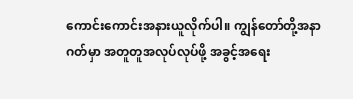ကောင်းကောင်းအနားယူလိုက်ပါ။ ကျွန်တော်တို့အနာဂတ်မှာ အတူတူအလုပ်လုပ်ဖို့ အခွင့်အရေး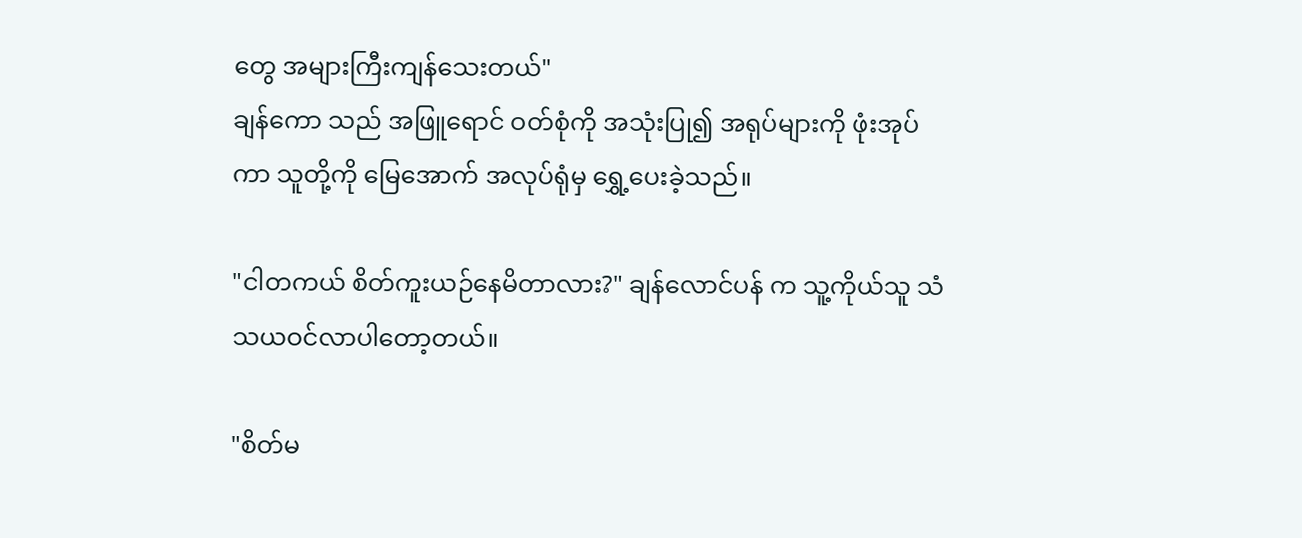တွေ အများကြီးကျန်သေးတယ်"
ချန်ကော သည် အဖြူရောင် ဝတ်စုံကို အသုံးပြု၍ အရုပ်များကို ဖုံးအုပ်ကာ သူတို့ကို မြေအောက် အလုပ်ရုံမှ ရွှေ့ပေးခဲ့သည်။

"ငါတကယ် စိတ်ကူးယဉ်နေမိတာလား?" ချန်လောင်ပန် က သူ့ကိုယ်သူ သံသယဝင်လာပါတော့တယ်။

"စိတ်မ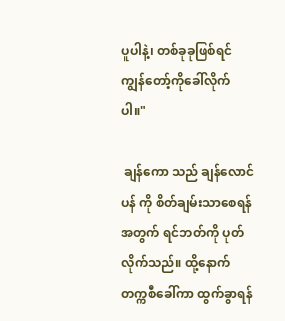ပူပါနဲ့၊ တစ်ခုခုဖြစ်ရင် ကျွန်တော့်ကိုခေါ်လိုက်ပါ။"

 ချန်ကော သည် ချန်လောင်ပန် ကို စိတ်ချမ်းသာစေရန်အတွက် ရင်ဘတ်ကို ပုတ်လိုက်သည်။ ထို့နောက် တက္ကစီခေါ်ကာ ထွက်ခွာရန်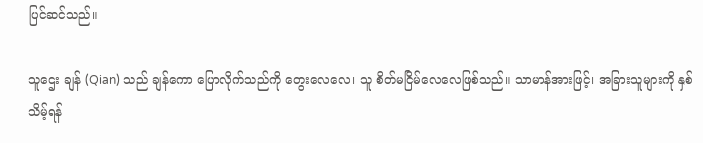ပြင်ဆင်သည်။

သူဌေး ချန် (Qian) သည် ချန်ကော ပြောလိုက်သည်ကို တွေးလေလေ၊ သူ စိတ်မငြိမ်လေလေဖြစ်သည်။ သာမာန်အားဖြင့်၊ အခြားသူများကို နှစ်သိမ့်ရန်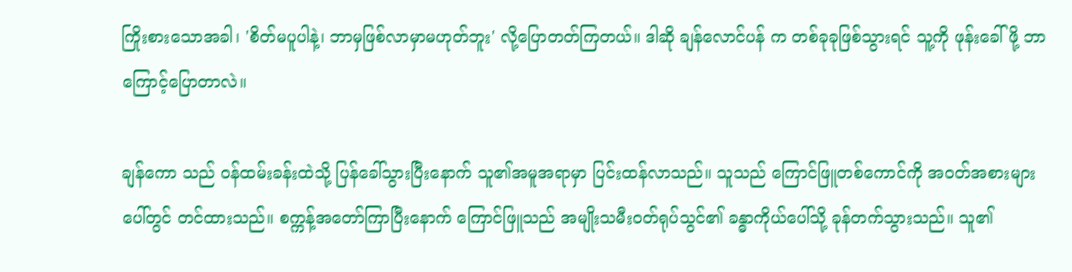ကြိုးစားသောအခါ၊ 'စိတ်မပူပါနဲ့၊ ဘာမှဖြစ်လာမှာမဟုတ်ဘူး' လို့ပြောတတ်ကြတယ်။ ဒါဆို ချန်လောင်ပန် က တစ်ခုခုဖြစ်သွားရင် သူ့ကို ဖုန်းခေါ်ဖို့ ဘာကြောင့်ပြောတာလဲ။

ချန်ကော သည် ဝန်ထမ်းခန်းထဲသို့ ပြန်ခေါ်သွားပြီးနောက် သူ၏အမူအရာမှာ ပြင်းထန်လာသည်။ သူသည် ကြောင်ဖြူတစ်ကောင်ကို အဝတ်အစားများပေါ်တွင် တင်ထားသည်။ စက္ကန့်အတော်ကြာပြီးနောက် ကြောင်ဖြူသည် အမျိုးသမီးဝတ်ရုပ်သွင်၏ ခန္ဓာကိုယ်ပေါ်သို့ ခုန်တက်သွားသည်။ သူ၏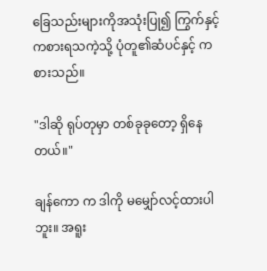ခြေသည်းများကိုအသုံးပြု၍ ကြွက်နှင့်ကစားရသကဲ့သို့ ပုံတူ၏ဆံပင်နှင့် ကစားသည်။

"ဒါဆို ရုပ်တုမှာ တစ်ခုခုတော့ ရှိနေတယ်။"

ချန်ကော က ဒါကို မမျှော်လင့်ထားပါဘူး။ အရူး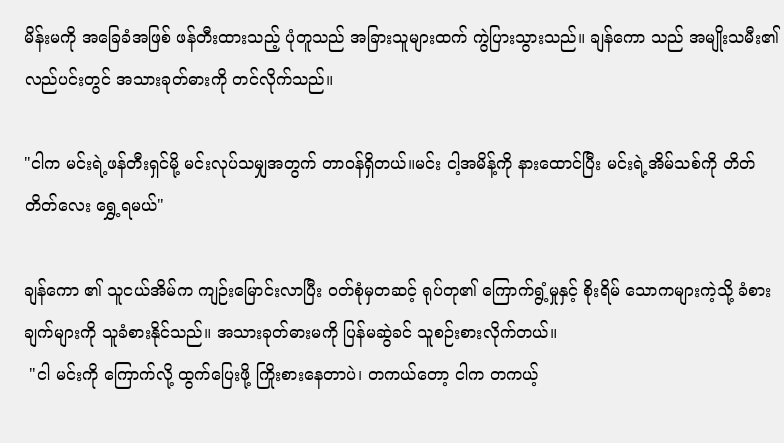မိန်းမကို အခြေခံအဖြစ် ဖန်တီးထားသည့် ပုံတူသည် အခြားသူများထက် ကွဲပြားသွားသည်။ ချန်ကော သည် အမျိုးသမီး၏ လည်ပင်းတွင် အသားခုတ်ဓားကို တင်လိုက်သည်။

"ငါက မင်းရဲ့ဖန်တီးရှင်မို့ မင်းလုပ်သမျှအတွက် တာဝန်ရှိတယ်။မင်း ငါ့အမိန့်ကို နားထောင်ပြီး မင်းရဲ့အိမ်သစ်ကို တိတ်တိတ်လေး ရွှေ့ရမယ်"

ချန်ကော ၏ သူငယ်အိမ်က ကျဉ်းမြောင်းလာပြီး ဝတ်စုံမှတဆင့် ရုပ်တု၏ ကြောက်ရွံ့မှုနှင့် စိုးရိမ် သောကများကဲ့သို့ ခံစားချက်များကို သူခံစားနိုင်သည်။ အသားခုတ်ဓားမကို ပြန်မဆွဲခင် သူစဉ်းစားလိုက်တယ်။
 "ငါ မင်းကို ကြောက်လို့ ထွက်ပြေးဖို့ ကြိုးစားနေတာပဲ၊ တကယ်တော့ ငါက တကယ့်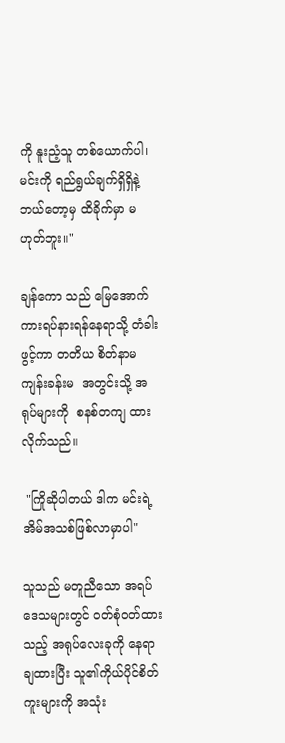ကို နူးညံ့သူ တစ်ယောက်ပါ၊ မင်းကို ရည်ရွယ်ချက်ရှိရှိနဲ့ ဘယ်တော့မှ ထိခိုက်မှာ မဟုတ်ဘူး။"

ချန်ကော သည် မြေအောက်ကားရပ်နားရန်နေရာသို့ တံခါးဖွင့်ကာ တတိယ စိတ်နာမကျန်းခန်းမ  အတွင်းသို့ အရုပ်များကို  စနစ်တကျ ထားလိုက်သည်။

 "ကြိုဆိုပါတယ် ဒါက မင်းရဲ့အိမ်အသစ်ဖြစ်လာမှာပါ"

သူသည် မတူညီသော အရပ်ဒေသများတွင် ဝတ်စုံဝတ်ထားသည့် အရုပ်လေးခုကို နေရာချထားပြီး သူ၏ကိုယ်ပိုင်စိတ်ကူးများကို အသုံး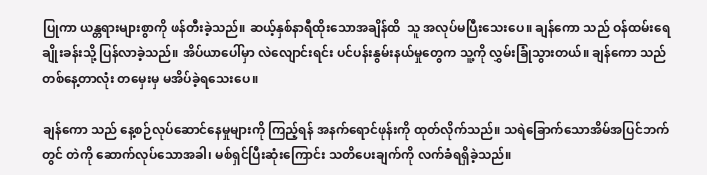ပြုကာ ယန္တရားများစွာကို ဖန်တီးခဲ့သည်။ ဆယ့်နှစ်နာရီထိုးသောအချိန်ထိ  သူ အလုပ်မပြီးသေးပေ။ ချန်ကော သည် ဝန်ထမ်းရေချိုးခန်းသို့ ပြန်လာခဲ့သည်။ အိပ်ယာပေါ်မှာ လဲလျောင်းရင်း ပင်ပန်းနွမ်းနယ်မှုတွေက သူ့ကို လွှမ်းခြုံသွားတယ်။ ချန်ကော သည် တစ်နေ့တာလုံး တမှေးမှ မအိပ်ခဲ့ရသေးပေ။

ချန်ကော သည် နေ့စဉ်လုပ်ဆောင်နေမှုများကို ကြည့်ရန် အနက်ရောင်ဖုန်းကို ထုတ်လိုက်သည်။ သရဲခြောက်သောအိမ်အပြင်ဘက်တွင် တဲကို ဆောက်လုပ်သောအခါ၊ မစ်ရှင်ပြီးဆုံးကြောင်း သတိပေးချက်ကို လက်ခံရရှိခဲ့သည်။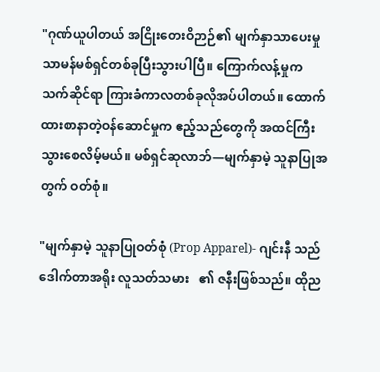"ဂုဏ်ယူပါတယ် အငြိုးတေးဝိဉာဉ်၏ မျက်နှာသာပေးမှု  သာမန်မစ်ရှင်တစ်ခုပြီးသွားပါပြီ။ ကြောက်လန့်မှုက သက်ဆိုင်ရာ ကြားခံကာလတစ်ခုလိုအပ်ပါတယ်။ ထောက်ထားစာနာတဲ့ဝန်ဆောင်မှုက ဧည့်သည်တွေကို အထင်ကြီးသွားစေလိမ့်မယ်။ မစ်ရှင်ဆုလာဘ်—မျက်နှာမဲ့ သူနာပြုအတွက် ဝတ်စုံ။

"မျက်နှာမဲ့ သူနာပြုဝတ်စုံ (Prop Apparel)- ဂျင်းနီ သည် ဒေါက်တာအရိုး လူသတ်သမား   ၏ ဇနီးဖြစ်သည်။ ထိုည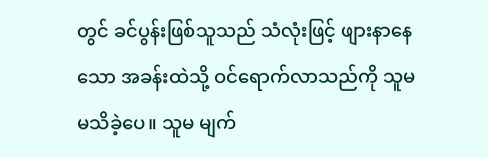တွင် ခင်ပွန်းဖြစ်သူသည် သံလုံးဖြင့် ဖျားနာနေသော အခန်းထဲသို့ ဝင်ရောက်လာသည်ကို သူမ မသိခဲ့ပေ။ သူမ မျက်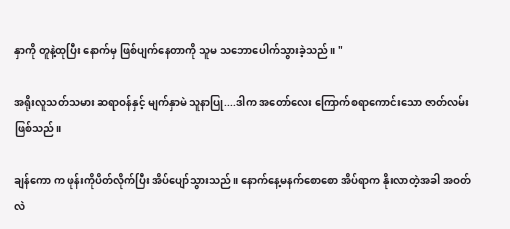နှာကို တူနဲ့ထုပြီး နောက်မှ ဖြစ်ပျက်နေတာကို သူမ သဘောပေါက်သွားခဲ့သည်။ "

အရိုးလူသတ်သမား ဆရာဝန်နှင့် မျက်နှာမဲ သူနာပြု....ဒါက အတော်လေး ကြောက်စရာကောင်းသော ဇာတ်လမ်းဖြစ်သည်။

ချန်ကော က ဖုန်းကိုပိတ်လိုက်ပြီး အိပ်ပျော်သွားသည် ။ နောက်နေ့မနက်စောစော အိပ်ရာက နိုးလာတဲ့အခါ အဝတ်လဲ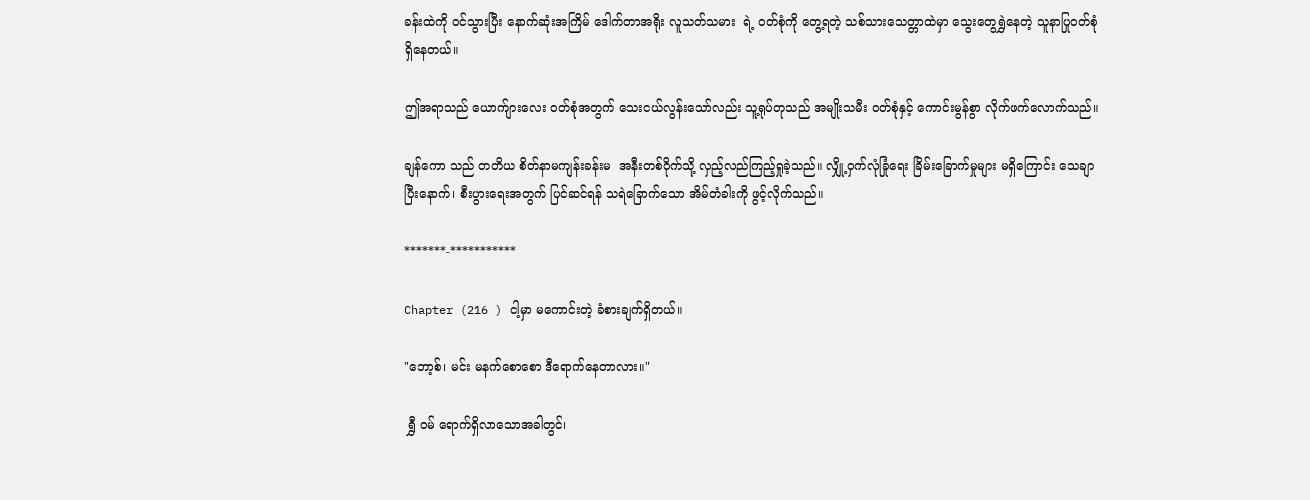ခန်းထဲကို ဝင်သွားပြီး နောက်ဆုံးအကြိမ် ဒေါက်တာအရိုး လူသတ်သမား  ရဲ့ ဝတ်စုံကို တွေ့ရတဲ့ သစ်သားသေတ္တာထဲမှာ သွေးတွေရွှဲနေတဲ့ သူနာပြုဝတ်စုံ ရှိနေတယ်။

ဤအရာသည် ယောက်ျားလေး ဝတ်စုံအတွက် သေးငယ်လွန်းသော်လည်း သူ့ရုပ်တုသည် အမျိုးသမီး ဝတ်စုံနှင့် ကောင်းမွန်စွာ လိုက်ဖက်လောက်သည်။

ချန်ကော သည် တတိယ စိတ်နာမကျန်းခန်းမ  အနီးတစ်ဝိုက်သို့ လှည့်လည်ကြည့်ရှုခဲ့သည်။ လျှို့ဝှက်လုံခြုံရေး ခြိမ်းခြောက်မှုများ မရှိကြောင်း သေချာပြီးနောက်၊ စီးပွားရေးအတွက် ပြင်ဆင်ရန် သရဲခြောက်သော အိမ်တံခါးကို ဖွင့်လိုက်သည်။

*******-***********

Chapter (216 ) ငါ့မှာ မကောင်းတဲ့ ခံစားချက်ရှိတယ်။

"ဘော့စ်၊ မင်း မနက်စောစော ဒီရောက်နေတာလား။"

 ရွှီ ဝမ် ရောက်ရှိလာသောအခါတွင်၊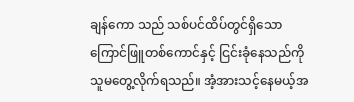ချန်ကော သည် သစ်ပင်ထိပ်တွင်ရှိသော ကြောင်ဖြူတစ်ကောင်နှင့် ငြင်းခုံနေသည်ကို သူမတွေ့လိုက်ရသည်။ အံ့အားသင့်နေမယ့်အ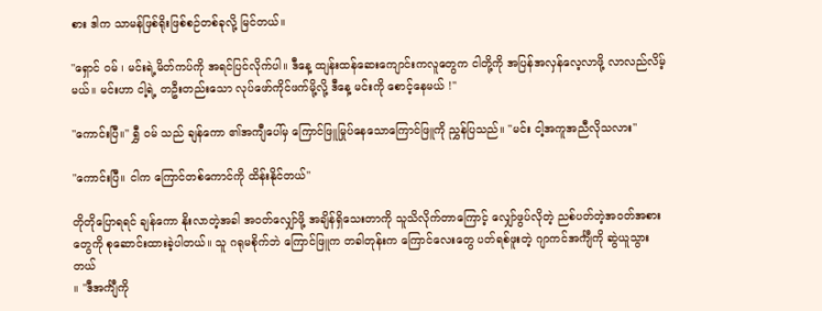စား ဒါက သာမန်ဖြစ်ရိုးဖြစ်စဉ်တစ်ခုလို့ မြင်တယ်။

"ရှောင် ဝမ် ၊ မင်းရဲ့မိတ်ကပ်ကို အရင်ပြင်လိုက်ပါ။ ဒီနေ့ ထျန်းထန်ဆေးကျောင်းကလူတွေက ငါတို့ကို အပြန်အလှန်လေ့လာဖို့ လာလည်လိမ့်မယ်။ မင်းဟာ ငါ့ရဲ့ တဦးတည်းသော လုပ်ဖော်ကိုင်ဖက်မို့လို့ ဒီနေ့ မင်းကို စောင့်နေမယ် !"

"ကောင်းပြီ။" ရွှီ ဝမ် သည် ချန်ကော ၏အကျီပေါ်မှ ကြောင်ဖြူမြုပ်နေသောကြောင်ဖြူကို ညွှန်ပြသည်။ "မင်း ငါ့အကူအညီလိုသလား"

"ကောင်းပြီ။ ငါက ကြောင်တစ်ကောင်ကို ထိန်းနိုင်တယ်"

တိုတိုပြောရရင် ချန်ကော နိုးလာတဲ့အခါ အဝတ်လျှော်ဖို့ အချိန်ရှိသေးတာကို သူသိလိုက်တာကြောင့် လျှော်ဖွပ်လိုတဲ့ ညစ်ပတ်တဲ့အဝတ်အစားတွေကို စုဆောင်းထားခဲ့ပါတယ်။ သူ ဂရုမစိုက်ဘဲ ကြောင်ဖြူက တခါတုန်းက ကြောင်လေးတွေ ပတ်ရစ်ဖူးတဲ့ ဂျာကင်အင်္ကျီကို ဆွဲယူသွားတယ်
။ "ဒီအင်္ကျီကို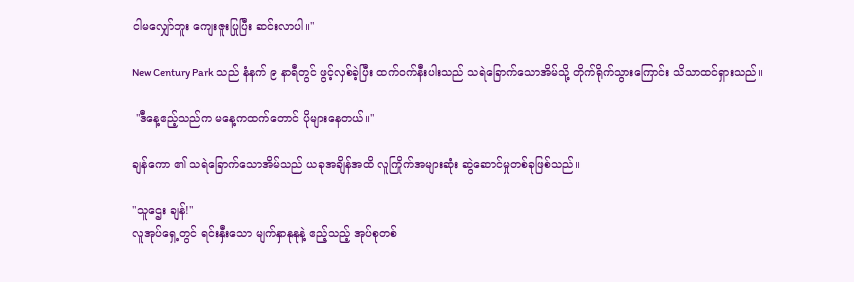ငါမလျှော်ဘူး ကျေးဇူးပြုပြီး ဆင်းလာပါ။"

New Century Park သည် နံနက် ၉ နာရီတွင် ဖွင့်လှစ်ခဲ့ပြီး ထက်ဝက်နီးပါးသည် သရဲခြောက်သောအိမ်သို့ တိုက်ရိုက်သွားကြောင်း သိသာထင်ရှားသည်။

 "ဒီနေ့ဧည့်သည်က မနေ့ကထက်တောင် ပိုများနေတယ်။"

ချန်ကော ၏ သရဲခြောက်သောအိမ်သည် ယခုအချိန်အထိ လူကြိုက်အများဆုံး ဆွဲဆောင်မှုတစ်ခုဖြစ်သည်။

"သူဌေး ချန်!"
လူအုပ်ရှေ့တွင် ရင်းနှီးသော မျက်နှာနုနုနဲ့ ဧည့်သည့် အုပ်စုတစ်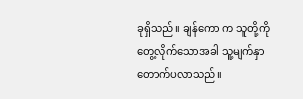ခုရှိသည်။ ချန်ကော က သူတို့ကို တွေ့လိုက်သောအခါ သူ့မျက်နှာ တောက်ပလာသည်။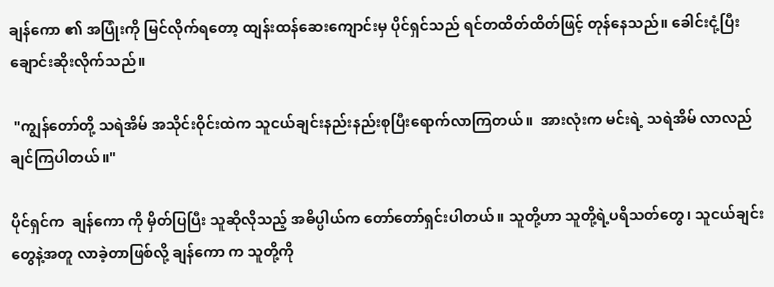ချန်ကော ၏ အပြုံးကို မြင်လိုက်ရတော့ ထျန်းထန်ဆေးကျောင်းမှ ပိုင်ရှင်သည် ရင်တထိတ်ထိတ်ဖြင့် တုန်နေသည်။ ခေါင်းငုံ့ပြီး ချောင်းဆိုးလိုက်သည်။

 "ကျွန်တော်တို့ သရဲအိမ် အသိုင်းဝိုင်းထဲက သူငယ်ချင်းနည်းနည်းစုပြီးရောက်လာကြတယ်။  အားလုံးက မင်းရဲ့ သရဲအိမ် လာလည်ချင်ကြပါတယ်။"

ပိုင်ရှင်က  ချန်ကော ကို မှိတ်ပြပြီး သူဆိုလိုသည့် အဓိပ္ပါယ်က တော်တော်ရှင်းပါတယ်။ သူတို့ဟာ သူတို့ရဲ့ပရိသတ်တွေ၊ သူငယ်ချင်းတွေနဲ့အတူ လာခဲ့တာဖြစ်လို့ ချန်ကော က သူတို့ကို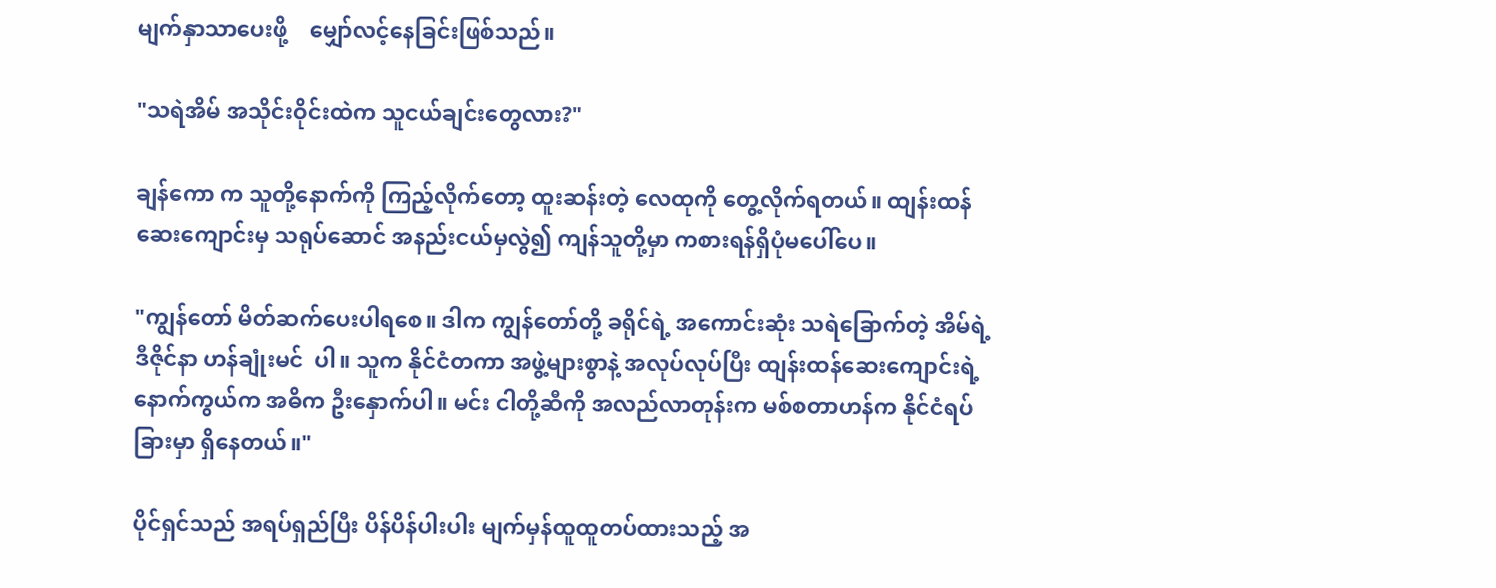မျက်နှာသာပေးဖို့    မျှော်လင့်နေခြင်းဖြစ်သည်။

"သရဲအိမ် အသိုင်းဝိုင်းထဲက သူငယ်ချင်းတွေလား?"

ချန်ကော က သူတို့နောက်ကို ကြည့်လိုက်တော့ ထူးဆန်းတဲ့ လေထုကို တွေ့လိုက်ရတယ်။ ထျန်းထန် ဆေးကျောင်းမှ သရုပ်ဆောင် အနည်းငယ်မှလွဲ၍ ကျန်သူတို့မှာ ကစားရန်ရှိပုံမပေါ်ပေ။

"ကျွန်တော် မိတ်ဆက်ပေးပါရစေ။ ဒါက ကျွန်တော်တို့ ခရိုင်ရဲ့ အကောင်းဆုံး သရဲခြောက်တဲ့ အိမ်ရဲ့  ဒီဇိုင်နာ ဟန်ချုံးမင်  ပါ။ သူက နိုင်ငံတကာ အဖွဲ့များစွာနဲ့ အလုပ်လုပ်ပြီး ထျန်းထန်ဆေးကျောင်းရဲ့ နောက်ကွယ်က အဓိက ဦးနှောက်ပါ။ မင်း ငါတို့ဆီကို အလည်လာတုန်းက မစ်စတာဟန်က နိုင်ငံရပ်ခြားမှာ ရှိနေတယ်။"

ပိုင်ရှင်သည် အရပ်ရှည်ပြီး ပိန်ပိန်ပါးပါး မျက်မှန်ထူထူတပ်ထားသည့် အ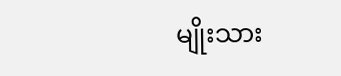မျိုးသား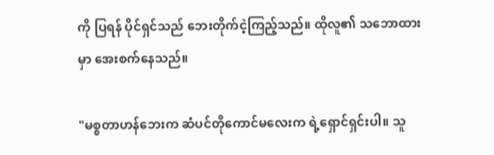ကို ပြရန် ပိုင်ရှင်သည် ဘေးတိုက်ငဲ့ကြည့်သည်။ ထိုလူ၏ သဘောထားမှာ အေးစက်နေသည်။

"မစ္စတာဟန်ဘေးက ဆံပင်တိုကောင်မလေးက ရဲ့ရှောင်ရှင်းပါ။ သူ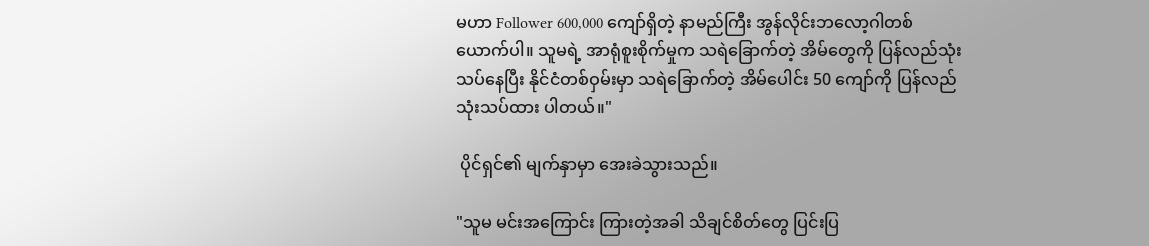မဟာ Follower 600,000 ကျော်ရှိတဲ့ နာမည်ကြီး အွန်လိုင်းဘလော့ဂါတစ်ယောက်ပါ။ သူမရဲ့ အာရုံစူးစိုက်မှုက သရဲခြောက်တဲ့ အိမ်တွေကို ပြန်လည်သုံးသပ်နေပြီး နိုင်ငံတစ်ဝှမ်းမှာ သရဲခြောက်တဲ့ အိမ်ပေါင်း 50 ကျော်ကို ပြန်လည်သုံးသပ်ထား ပါတယ်။"

 ပိုင်ရှင်၏ မျက်နှာမှာ အေးခဲသွားသည်။

"သူမ မင်းအကြောင်း ကြားတဲ့အခါ သိချင်စိတ်တွေ ပြင်းပြ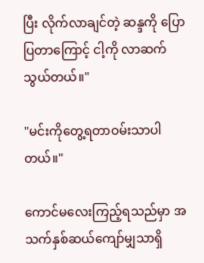ပြီး လိုက်လာချင်တဲ့ ဆန္ဒကို ပြောပြတာကြောင့် ငါ့ကို လာဆက်သွယ်တယ်။"

"မင်းကိုတွေ့ရတာဝမ်းသာပါတယ်။"

ကောင်မလေးကြည့်ရသည်မှာ အသက်နှစ်ဆယ်ကျော်မျှသာရှိ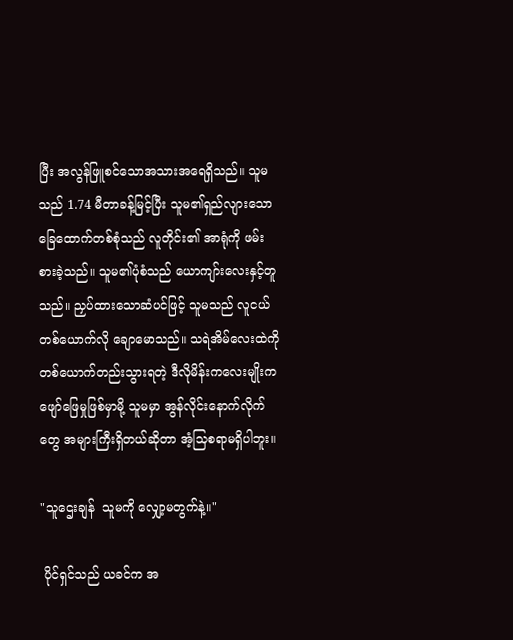ပြီး အလွန်ဖြူစင်သောအသားအရေရှိသည်။ သူမသည် 1.74 မီတာခန့်မြင့်ပြီး သူမ၏ရှည်လျားသောခြေထောက်တစ်စုံသည် လူတိုင်း၏ အာရုံကို ဖမ်းစားခဲ့သည်။ သူမ၏ပုံစံသည် ယောကျာ်းလေးနှင့်တူသည်။ ညှပ်ထားသောဆံပင်ဖြင့် သူမသည် လူငယ် တစ်ယောက်လို ချောမောသည်။ သရဲအိမ်လေးထဲကို တစ်ယောက်တည်းသွားရတဲ့ ဒီလိုမိန်းကလေးမျိုးက ဖျော်ဖြေမှုဖြစ်မှာမို့ သူမမှာ အွန်လိုင်းနောက်လိုက်တွေ အများကြီးရှိတယ်ဆိုတာ အံ့သြစရာမရှိပါဘူး။

"သူဌေးချန်  သူမကို လျှော့မတွက်နဲ့။"

 ပိုင်ရှင်သည် ယခင်က အ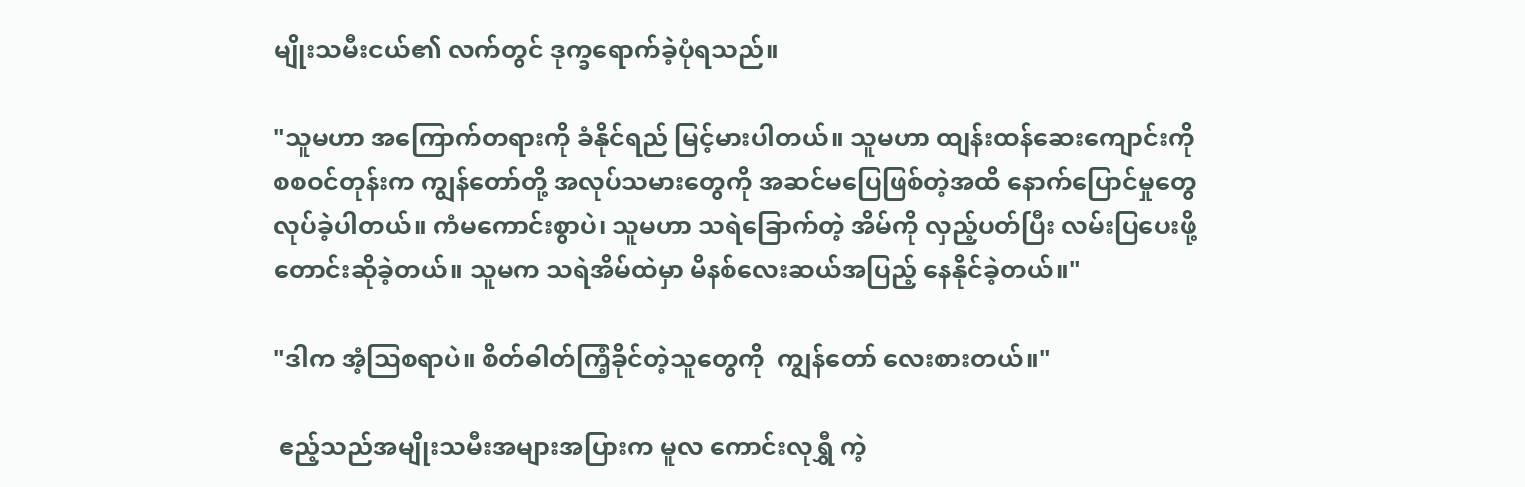မျိုးသမီးငယ်၏ လက်တွင် ဒုက္ခရောက်ခဲ့ပုံရသည်။

"သူမဟာ အကြောက်တရားကို ခံနိုင်ရည် မြင့်မားပါတယ်။ သူမဟာ ထျန်းထန်ဆေးကျောင်းကို စစဝင်တုန်းက ကျွန်တော်တို့ အလုပ်သမားတွေကို အဆင်မပြေဖြစ်တဲ့အထိ နောက်ပြောင်မှုတွေ လုပ်ခဲ့ပါတယ်။ ကံမကောင်းစွာပဲ၊ သူမဟာ သရဲခြောက်တဲ့ အိမ်ကို လှည့်ပတ်ပြီး လမ်းပြပေးဖို့ တောင်းဆိုခဲ့တယ်။ သူမက သရဲအိမ်ထဲမှာ မိနစ်လေးဆယ်အပြည့် နေနိုင်ခဲ့တယ်။"

"ဒါက အံ့သြစရာပဲ။ စိတ်ဓါတ်ကြံ့ခိုင်တဲ့သူတွေကို  ကျွန်တော် လေးစားတယ်။"

 ဧည့်သည်အမျိုးသမီးအများအပြားက မူလ ကောင်းလုရွှီ ကဲ့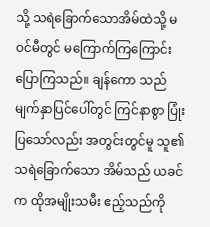သို့ သရဲခြောက်သောအိမ်ထဲသို့ မဝင်မီတွင် မကြောက်ကြကြောင်း ပြောကြသည်။ ချန်ကော သည် မျက်နှာပြင်ပေါ်တွင် ကြင်နာစွာ ပြုံးပြသော်လည်း အတွင်းတွင်မူ သူ၏ သရဲခြောက်သော အိမ်သည် ယခင်က ထိုအမျိုးသမီး ဧည့်သည်ကို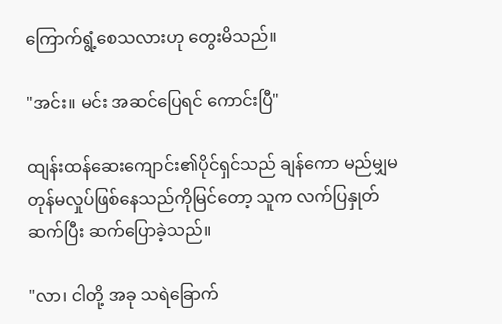ကြောက်ရွံ့စေသလားဟု တွေးမိသည်။

"အင်း။ မင်း အဆင်ပြေရင် ကောင်းပြီ"

ထျန်းထန်ဆေးကျောင်း၏ပိုင်ရှင်သည် ချန်ကော မည်မျှမတုန်မလှုပ်ဖြစ်နေသည်ကိုမြင်တော့ သူက လက်ပြနှုတ်ဆက်ပြီး ဆက်ပြောခဲ့သည်။

"လာ၊ ငါတို့ အခု သရဲခြောက်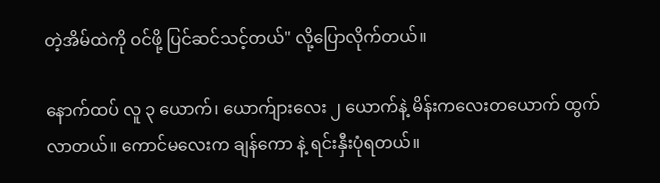တဲ့အိမ်ထဲကို ဝင်ဖို့ ပြင်ဆင်သင့်တယ်" လို့ပြောလိုက်တယ်။

နောက်ထပ် လူ ၃ ယောက်၊ ယောက်ျားလေး ၂ ယောက်နဲ့ မိန်းကလေးတယောက် ထွက်လာတယ်။ ကောင်မလေးက ချန်ကော နဲ့ ရင်းနှီးပုံရတယ်။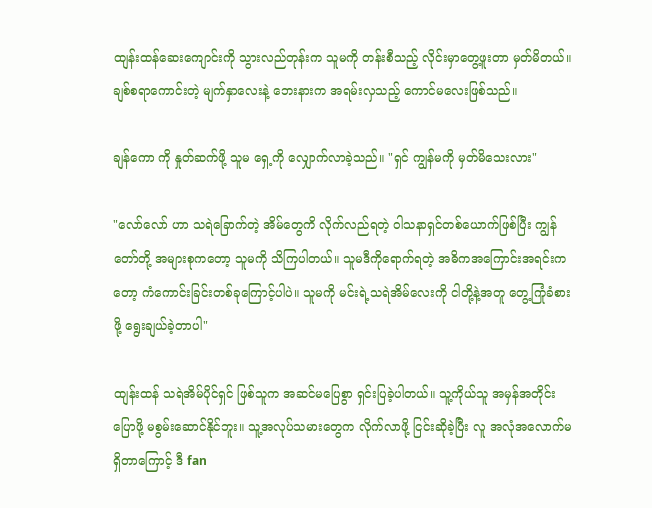ထျန်းထန်ဆေးကျောင်းကို သွားလည်တုန်းက သူမကို တန်းစီသည့် လိုင်းမှာတွေ့ဖူးတာ မှတ်မိတယ်။ ချစ်စရာကောင်းတဲ့ မျက်နှာလေးနဲ့ ဘေးနားက အရမ်းလှသည့် ကောင်မလေးဖြစ်သည်။

ချန်ကော ကို နှုတ်ဆက်ဖို့ သူမ ရှေ့ကို လျှောက်လာခဲ့သည်။ "ရှင် ကျွန်မကို မှတ်မိသေးလား"

"လော်လော် ဟာ သရဲခြောက်တဲ့ အိမ်တွေကိ လိုက်လည်ရတဲ့ ဝါသနာရှင်တစ်ယောက်ဖြစ်ပြီး ကျွန်တော်တို့ အများစုကတော့ သူမကို သိကြပါတယ်။ သူမဒီကိုရောက်ရတဲ့ အဓိကအကြောင်းအရင်းကတော့ ကံကောင်းခြင်းတစ်ခုကြောင့်ပါပဲ။ သူမကို မင်းရဲ့သရဲအိမ်လေးကို ငါတို့နဲ့အတူ တွေ့ကြုံခံစားဖို့ ရွေးချယ်ခဲ့တာပါ"

ထျန်းထန် သရဲအိမ်ပိုင်ရှင် ဖြစ်သူက အဆင်မပြေစွာ ရှင်းပြခဲ့ပါတယ်။ သူ့ကိုယ်သူ အမှန်အတိုင်းပြောဖို့ မစွမ်းဆောင်နိုင်ဘူး။ သူ့အလုပ်သမားတွေက လိုက်လာဖို့ ငြင်းဆိုခဲ့ပြီး လူ အလုံအလောက်မရှိတာကြောင့် ဒီ fan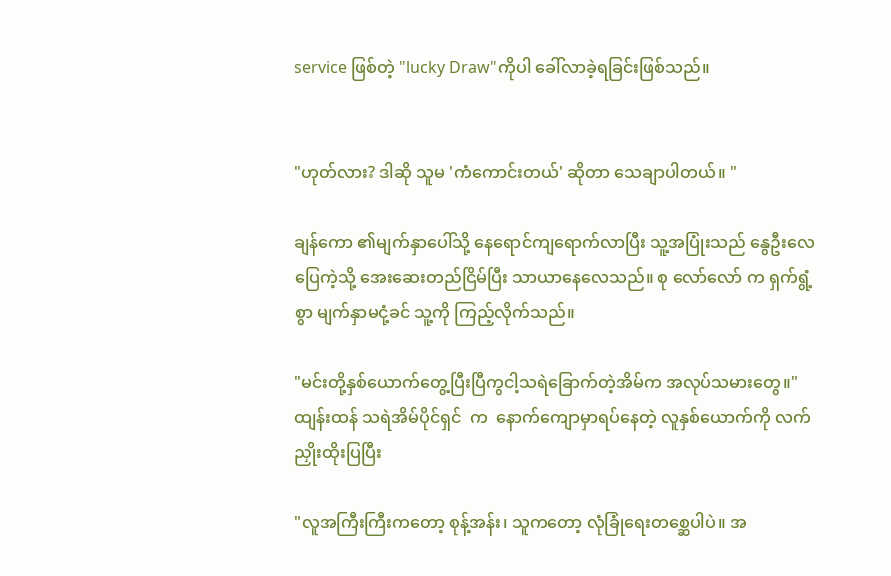service ဖြစ်တဲ့ "lucky Draw"ကိုပါ ခေါ်လာခဲ့ရခြင်းဖြစ်သည်။


"ဟုတ်လား? ဒါဆို သူမ 'ကံကောင်းတယ်' ဆိုတာ သေချာပါတယ်။ "

ချန်ကော ၏မျက်နှာပေါ်သို့ နေရောင်ကျရောက်လာပြီး သူ့အပြုံးသည် နွေဦးလေပြေကဲ့သို့ အေးဆေးတည်ငြိမ်ပြီး သာယာနေလေသည်။ စု လော်လော် က ရှက်ရွံ့စွာ မျက်နှာမငုံ့ခင် သူ့ကို ကြည့်လိုက်သည်။

"မင်းတို့နှစ်ယောက်တွေ့ပြီးပြီကွငါ့သရဲခြောက်တဲ့အိမ်က အလုပ်သမားတွေ။"
ထျန်းထန် သရဲအိမ်ပိုင်ရှင်  က  နောက်ကျောမှာရပ်နေတဲ့ လူနှစ်ယောက်ကို လက်ညှိုးထိုးပြပြီး

"လူအကြီးကြီးကတော့ စုန့်အန်း၊ သူကတော့ လုံခြုံရေးတစ္ဆေပါပဲ။ အ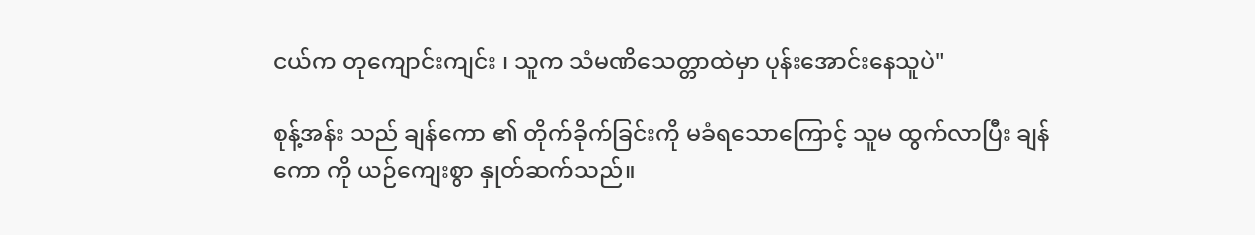ငယ်က တုကျောင်းကျင်း ၊ သူက သံမဏိသေတ္တာထဲမှာ ပုန်းအောင်းနေသူပဲ"

စုန့်အန်း သည် ချန်ကော ၏ တိုက်ခိုက်ခြင်းကို မခံရသောကြောင့် သူမ ထွက်လာပြီး ချန်ကော ကို ယဉ်ကျေးစွာ နှုတ်ဆက်သည်။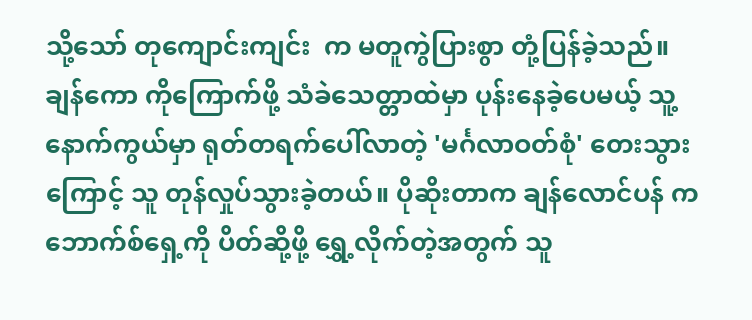သို့သော် တုကျောင်းကျင်း  က မတူကွဲပြားစွာ တုံ့ပြန်ခဲ့သည်။ ချန်ကော ကိုကြောက်ဖို့ သံခဲသေတ္တာထဲမှာ ပုန်းနေခဲ့ပေမယ့် သူ့နောက်ကွယ်မှာ ရုတ်တရက်ပေါ်လာတဲ့ 'မင်္ဂလာဝတ်စုံ' တေးသွားကြောင့် သူ တုန်လှုပ်သွားခဲ့တယ်။ ပိုဆိုးတာက ချန်လောင်ပန် က ဘောက်စ်ရှေ့ကို ပိတ်ဆို့ဖို့ ရွှေ့လိုက်တဲ့အတွက် သူ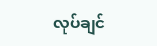လုပ်ချင်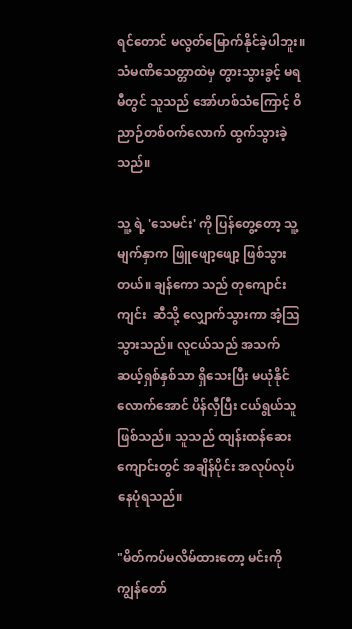ရင်တောင် မလွတ်မြောက်နိုင်ခဲ့ပါဘူး။ သံမဏိသေတ္တာထဲမှ တွားသွားခွင့် မရမီတွင် သူသည် အော်ဟစ်သံကြောင့် ဝိညာဉ်တစ်ဝက်လောက် ထွက်သွားခဲ့သည်။

သူ့ ရဲ့ 'သေမင်း' ကို ပြန်တွေ့တော့ သူ့မျက်နှာက ဖြူဖျော့ဖျော့ ဖြစ်သွားတယ်။ ချန်ကော သည် တုကျောင်းကျင်း  ဆီသို့ လျှောက်သွားကာ အံ့သြသွားသည်။ လူငယ်သည် အသက် ဆယ့်ရှစ်နှစ်သာ ရှိသေးပြီး မယုံနိုင်လောက်အောင် ပိန်လှီပြီး ငယ်ရွယ်သူဖြစ်သည်။ သူသည် ထျန်းထန်ဆေးကျောင်းတွင် အချိန်ပိုင်း အလုပ်လုပ်နေပုံရသည်။

"မိတ်ကပ်မလိမ်ထားတော့ မင်းကို ကျွန်တော်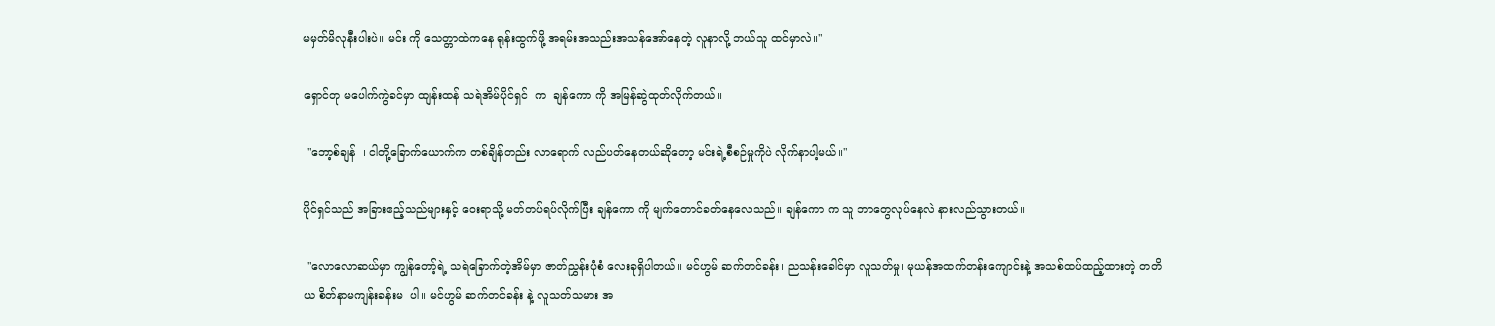မမှတ်မိလုနီးပါးပဲ။ မင်း ကို သေတ္တာထဲကနေ ရုန်းထွက်ဖို့ အရမ်းအသည်းအသန်အော်နေတဲ့ လူနာလို့ ဘယ်သူ ထင်မှာလဲ။"

ရှောင်တု မပေါက်ကွဲခင်မှာ ထျန်းထန် သရဲအိမ်ပိုင်ရှင်  က  ချန်ကော ကို အမြန်ဆွဲထုတ်လိုက်တယ်။

 "ဘော့စ်ချန်  ၊ ငါတို့ခြောက်ယောက်က တစ်ချိန်တည်း လာရောက် လည်ပတ်နေတယ်ဆိုတော့ မင်းရဲ့စီစဉ်မှုကိုပဲ လိုက်နာပါ့မယ်။"

ပိုင်ရှင်သည် အခြားဧည့်သည်များနှင့် ဝေးရာသို့ မတ်တပ်ရပ်လိုက်ပြီး ချန်ကော ကို မျက်တောင်ခတ်နေလေသည်။ ချန်ကော က သူ ဘာတွေလုပ်နေလဲ နားလည်သွားတယ်။

 "လောလောဆယ်မှာ ကျွန်တော့်ရဲ့ သရဲခြောက်တဲ့အိမ်မှာ ဇာတ်ညွှန်းပုံစံ လေးခုရှိပါတယ်။ မင်ဟွမ် ဆက်တင်ခန်း၊ ညသန်းခေါင်မှာ လူသတ်မှု၊ မုယန်အထက်တန်းကျောင်းနဲ့ အသစ်ထပ်ထည့်ထားတဲ့ တတိယ စိတ်နာမကျန်းခန်းမ  ပါ။ မင်ဟွမ် ဆက်တင်ခန်း နဲ့ လူသတ်သမား အ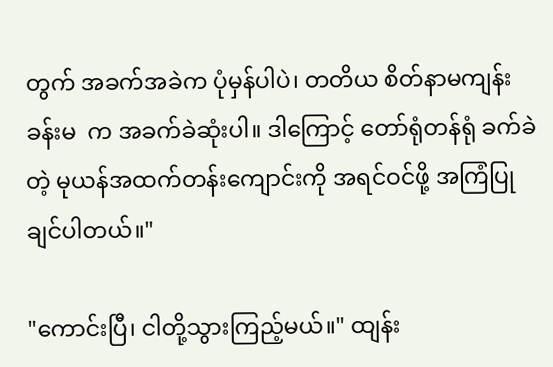တွက် အခက်အခဲက ပုံမှန်ပါပဲ၊ တတိယ စိတ်နာမကျန်းခန်းမ  က အခက်ခဲဆုံးပါ။ ဒါကြောင့် တော်ရုံတန်ရုံ ခက်ခဲတဲ့ မုယန်အထက်တန်းကျောင်းကို အရင်ဝင်ဖို့ အကြံပြုချင်ပါတယ်။"

"ကောင်းပြီ၊ ငါတို့သွားကြည့်မယ်။" ထျန်း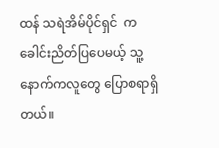ထန် သရဲအိမ်ပိုင်ရှင်  က  ခေါင်းညိတ်ပြပေမယ့် သူ့နောက်ကလူတွေ ပြောစရာရှိတယ်။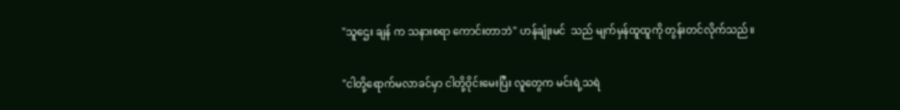"သူဌေး ချန် က သနားစရာ ကောင်းတာဘဲ" ဟန်ချုံးမင်  သည် မျက်မှန်ထူထူကို တွန်းတင်လိုက်သည်။

"ငါတို့ရောက်မလာခင်မှာ ငါတို့ဝိုင်းမေးပြီး လူတွေက မင်းရဲ့သရဲ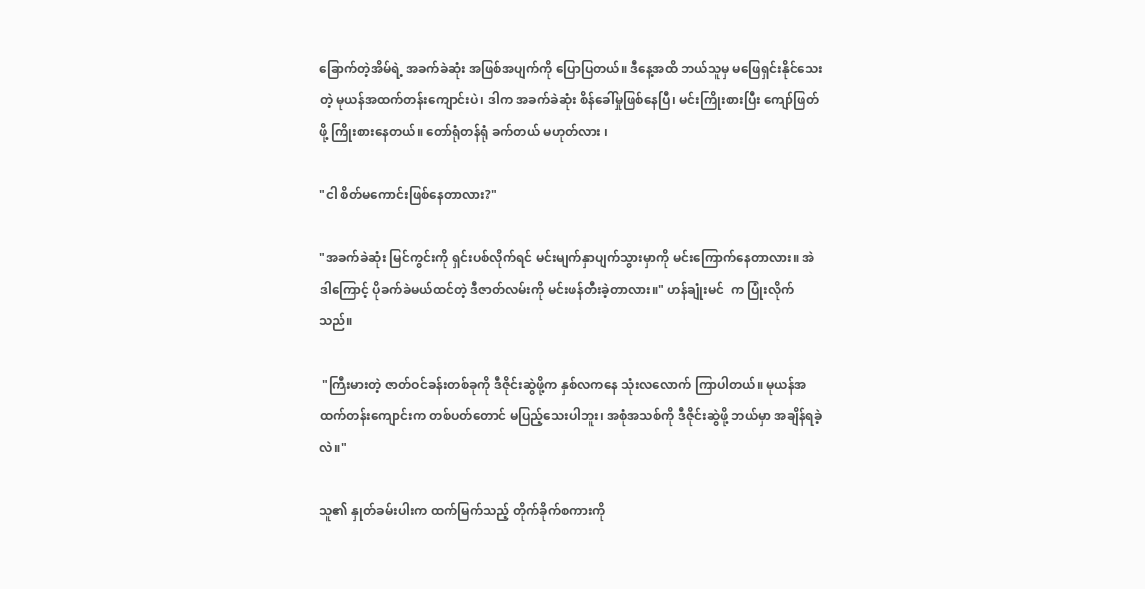ခြောက်တဲ့အိမ်ရဲ့ အခက်ခဲဆုံး အဖြစ်အပျက်ကို ပြောပြတယ်။ ဒီနေ့အထိ ဘယ်သူမှ မဖြေရှင်းနိုင်သေးတဲ့ မုယန်အထက်တန်းကျောင်းပဲ၊ ဒါက အခက်ခဲဆုံး စိန်ခေါ်မှုဖြစ်နေပြီ၊ မင်းကြိုးစားပြီး ကျော်ဖြတ်ဖို့ ကြိုးစားနေတယ်။ တော်ရုံတန်ရုံ ခက်တယ် မဟုတ်လား ၊

"ငါ စိတ်မကောင်းဖြစ်နေတာလား?"

"အခက်ခဲဆုံး မြင်ကွင်းကို ရှင်းပစ်လိုက်ရင် မင်းမျက်နှာပျက်သွားမှာကို မင်းကြောက်နေတာလား။ အဲဒါကြောင့် ပိုခက်ခဲမယ်ထင်တဲ့ ဒီဇာတ်လမ်းကို မင်းဖန်တီးခဲ့တာလား။" ဟန်ချုံးမင်  က ပြုံးလိုက်သည်။

 "ကြီးမားတဲ့ ဇာတ်ဝင်ခန်းတစ်ခုကို ဒီဇိုင်းဆွဲဖို့က နှစ်လကနေ သုံးလလောက် ကြာပါတယ်။ မုယန်အထက်တန်းကျောင်းက တစ်ပတ်တောင် မပြည့်သေးပါဘူး၊ အစုံအသစ်ကို ဒီဇိုင်းဆွဲဖို့ ဘယ်မှာ အချိန်ရခဲ့လဲ။"

သူ၏ နှုတ်ခမ်းပါးက ထက်မြက်သည့် တိုက်ခိုက်စကားကို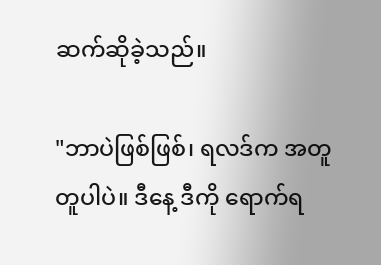ဆက်ဆိုခဲ့သည်။

"ဘာပဲဖြစ်ဖြစ်၊ ရလဒ်က အတူတူပါပဲ။ ဒီနေ့ ဒီကို ရောက်ရ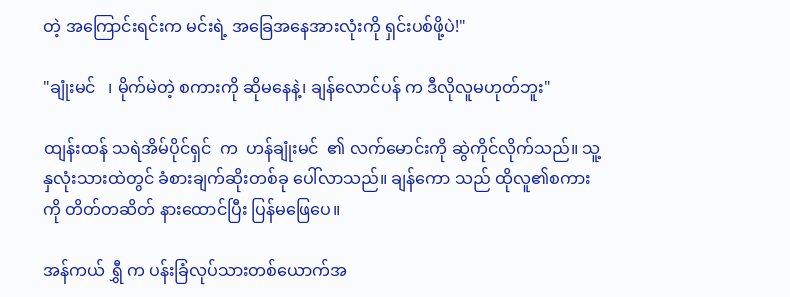တဲ့ အကြောင်းရင်းက မင်းရဲ့ အခြေအနေအားလုံးကို ရှင်းပစ်ဖို့ပဲ!"

"ချုံးမင်   ၊ မိုက်မဲတဲ့ စကားကို ဆိုမနေနဲ့၊ ချန်လောင်ပန် က ဒီလိုလူမဟုတ်ဘူး"

ထျန်းထန် သရဲအိမ်ပိုင်ရှင်  က  ဟန်ချုံးမင်  ၏ လက်မောင်းကို ဆွဲကိုင်လိုက်သည်။ သူ့နှလုံးသားထဲတွင် ခံစားချက်ဆိုးတစ်ခု ပေါ်လာသည်။ ချန်ကော သည် ထိုလူ၏စကားကို တိတ်တဆိတ် နားထောင်ပြီး ပြန်မဖြေပေ။

အန်ကယ် ရွှီ က ပန်းခြံလုပ်သားတစ်ယောက်အ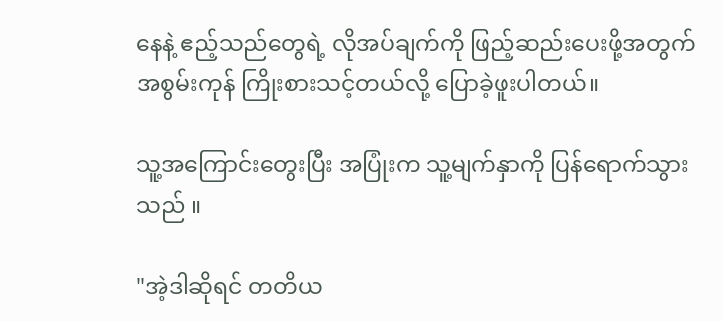နေနဲ့ ဧည့်သည်တွေရဲ့ လိုအပ်ချက်ကို ဖြည့်ဆည်းပေးဖို့အတွက် အစွမ်းကုန် ကြိုးစားသင့်တယ်လို့ ပြောခဲ့ဖူးပါတယ်။

သူ့အကြောင်းတွေးပြီး အပြုံးက သူ့မျက်နှာကို ပြန်ရောက်သွားသည် ။

"အဲ့ဒါဆိုရင် တတိယ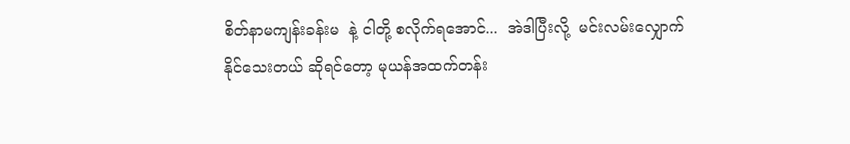စိတ်နာမကျန်းခန်းမ  နဲ့ ငါတို့ စလိုက်ရအောင်...  အဲဒါပြီးလို့  မင်းလမ်းလျှောက် နိုင်သေးတယ် ဆိုရင်တော့ မုယန်အထက်တန်း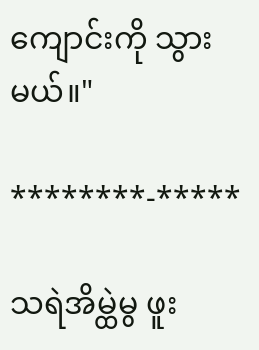ကျောင်းကို သွားမယ်။"

********-*****

သရဲအိမ္ထဲမွ ဖူး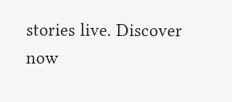stories live. Discover now